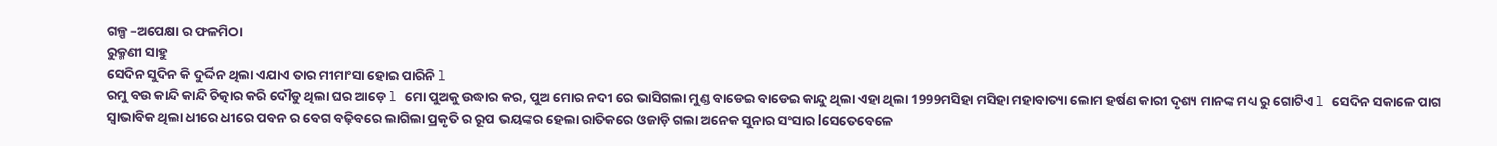ଗଳ୍ପ –ଅପେକ୍ଷା ର ଫଳମିଠା
ରୁକ୍ମଣୀ ସାହୁ
ସେଦିନ ସୁଦିନ କି ଦୁର୍ଦ୍ଦିନ ଥିଲା ଏଯାଏ ତାର ମୀମାଂସା ହୋଇ ପାରିନି l
ରମୁ ବଉ କାନ୍ଦି କାନ୍ଦି ଚିତ୍କାର କରି ଦୌଡୁ ଥିଲା ଘର ଆଡ଼େ l ମୋ ପୁଅକୁ ଉଦ୍ଧାର କର, ପୁଅ ମୋର ନଦୀ ରେ ଭାସିଗଲା ମୁଣ୍ଡ ବାଡେଇ ବାଡେଇ କାନ୍ଦୁ ଥିଲା ଏହା ଥିଲା 1999ମସିହା ମସିହା ମହାବାତ୍ୟା ଲୋମ ହର୍ଷଣ କାରୀ ଦୃଶ୍ୟ ମାନଙ୍କ ମଧ୍ୟ ରୁ ଗୋଟିଏ l ସେଦିନ ସକାଳେ ପାଗ ସ୍ୱାଭାବିକ ଥିଲା ଧୀରେ ଧୀରେ ପବନ ର ବେଗ ବଢ଼ିବରେ ଲାଗିଲା ପ୍ରକୃତି ର ରୂପ ଭୟଙ୍କର ହେଲା ରାତିକରେ ଓଜାଡ଼ି ଗଲା ଅନେକ ସୁନାର ସଂସାର lସେତେବେଳେ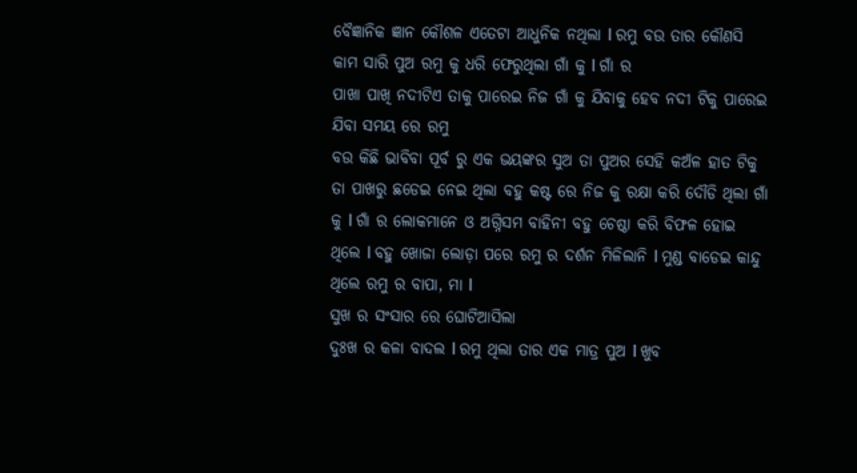ବୈଜ୍ଞାନିକ ଜ୍ଞାନ କୌଶଳ ଏତେଟା ଆଧୁନିକ ନଥିଲା l ରମୁ ବଉ ତାର କୌଣସି କାମ ସାରି ପୁଅ ରମୁ କୁ ଧରି ଫେରୁଥିଲା ଗାଁ କୁ l ଗାଁ ର
ପାଖା ପାଖି ନଦୀଟିଏ ତାକୁ ପାରେଇ ନିଜ ଗାଁ କୁ ଯିବାକୁ ହେବ ନଦୀ ଟିକୁ ପାରେଇ ଯିବା ସମୟ ରେ ରମୁ
ବଉ କିଛି ଭାବିବା ପୂର୍ବ ରୁ ଏକ ଭୟଙ୍କର ସୁଅ ତା ପୁଅର ସେହି କଅଁଳ ହାତ ଟିକୁ ତା ପାଖରୁ ଛଡେଇ ନେଇ ଥିଲା ବହୁ କଷ୍ଟ ରେ ନିଜ କୁ ରକ୍ଷା କରି ଦୌଡି ଥିଲା ଗାଁ କୁ l ଗାଁ ର ଲୋକମାନେ ଓ ଅଗ୍ନିସମ ବାହିନୀ ବହୁ ଚେଷ୍ଠା କରି ବିଫଳ ହୋଇ ଥିଲେ l ବହୁ ଖୋଜା ଲୋଡ଼ା ପରେ ରମୁ ର ଦର୍ଶନ ମିଳିଲାନି l ମୁଣ୍ଡ ବାଡେଇ କାନ୍ଦୁ ଥିଲେ ରମୁ ର ବାପା, ମା l
ସୁଖ ର ସଂସାର ରେ ଘୋଟିଆସିଲା
ଦୁଃଖ ର କଳା ବାଦଲ l ରମୁ ଥିଲା ତାର ଏକ ମାତ୍ର ପୁଅ l ଖୁବ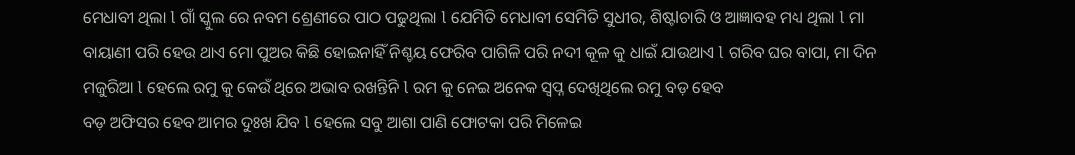ମେଧାବୀ ଥିଲା l ଗାଁ ସ୍କୁଲ ରେ ନବମ ଶ୍ରେଣୀରେ ପାଠ ପଢୁଥିଲା l ଯେମିତି ମେଧାବୀ ସେମିତି ସୁଧୀର, ଶିଷ୍ଟlଚାରି ଓ ଆଜ୍ଞାବହ ମଧ୍ୟ ଥିଲା l ମା ବାୟାଣୀ ପରି ହେଉ ଥାଏ ମୋ ପୁଅର କିଛି ହୋଇନାହିଁ ନିଶ୍ଚୟ ଫେରିବ ପାଗିଳି ପରି ନଦୀ କୂଳ କୁ ଧାଇଁ ଯାଉଥାଏ l ଗରିବ ଘର ବାପା, ମା ଦିନ ମଜୁରିଆ l ହେଲେ ରମୁ କୁ କେଉଁ ଥିରେ ଅଭାବ ରଖନ୍ତିନି l ରମ କୁ ନେଇ ଅନେକ ସ୍ବପ୍ନ ଦେଖିଥିଲେ ରମୁ ବଡ଼ ହେବ
ବଡ଼ ଅଫିସର ହେବ ଆମର ଦୁଃଖ ଯିବ l ହେଲେ ସବୁ ଆଶା ପାଣି ଫୋଟକା ପରି ମିଳେଇ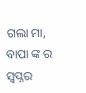ଗଲା ମା, ବାପା ଙ୍କ ର ସ୍ବପ୍ନର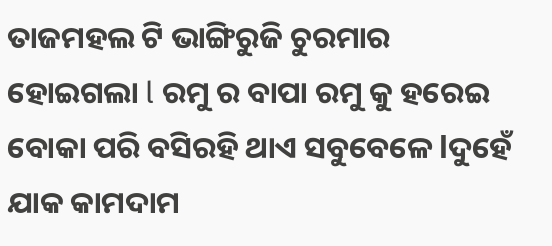ତାଜମହଲ ଟି ଭାଙ୍ଗିରୁଜି ଚୁରମାର ହୋଇଗଲା l ରମୁ ର ବାପା ରମୁ କୁ ହରେଇ ବୋକା ପରି ବସିରହି ଥାଏ ସବୁବେଳେ lଦୁହେଁ ଯାକ କାମଦାମ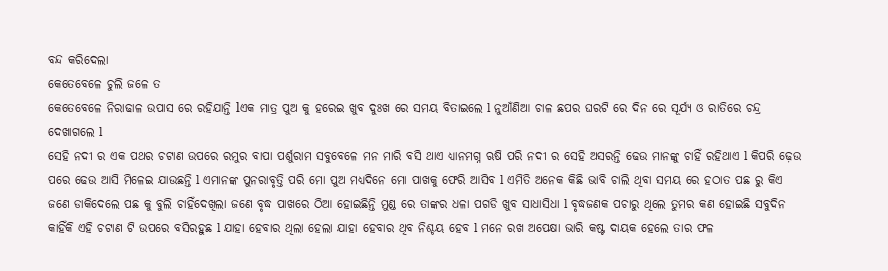ବନ୍ଦ କରିଦେଲା
କେତେବେଳେ ଚୁଲି ଜଳେ ତ
କେତେବେଳେ ନିରାଢାଳ ଉପାସ ରେ ରହିଯାନ୍ତି lଏକ ମାତ୍ର ପୁଅ କୁ ହରେଇ ଖୁବ ଦୁଃଖ ରେ ସମୟ ବିତାଇଲେ l ନୁଆଁଣିଆ ଚାଳ ଛପର ଘରଟି ରେ ଦିନ ରେ ସୂର୍ଯ୍ୟ ଓ ରାତିରେ ଚନ୍ଦ୍ର ଦେଖାଗଲେ l
ସେହି ନଦୀ ର ଏକ ପଥର ଚଟାଣ ଉପରେ ରମୁର ବାପା ପର୍ଶୁରାମ ସବୁବେଳେ ମନ ମାରି ବସି ଥାଏ ଧ୍ୟାନମଗ୍ନ ଋଷି ପରି ନଦୀ ର ସେହି ଅସରନ୍ତି ଢେଉ ମାନଙ୍କୁ ଚାହିଁ ରହିଥାଏ l କିପରି ଢ଼େଉ ପରେ ଢେଉ ଆସି ମିଳେଇ ଯାଉଛନ୍ତି l ଏମାନଙ୍କ ପୁନରାବୃତ୍ତି ପରି ମୋ ପୁଅ ମଧ୍ୟଦିନେ ମୋ ପାଖକୁ ଫେରି ଆସିବ l ଏମିତି ଅନେକ କିଛି ଭାବି ଚାଲି ଥିବା ସମୟ ରେ ହଠାତ ପଛ ରୁ କିଏ ଜଣେ ଡାକିଦେଲେ ପଛ କୁ ବୁଲି ଚାହିଁଦେଖିଲା ଜଣେ ବୃଦ୍ଧ ପାଖରେ ଠିଆ ହୋଇଛିନ୍ତି ମୁଣ୍ଡ ରେ ତାଙ୍କର ଧଳା ପଗଡି ଖୁବ ସାଧାସିଧା l ବୃଦ୍ଧଜଣକ ପଚାରୁ ଥିଲେ ତୁମର କଣ ହୋଇଛି ସବୁଦିନ କାହିଁକି ଏହି ଚଟାଣ ଟି ଉପରେ ବସିରହୁଛ l ଯାହା ହେବାର ଥିଲା ହେଲା ଯାହା ହେବାର ଥିବ ନିଶ୍ଚୟ ହେବ l ମନେ ରଖ ଅପେକ୍ଷା ଭାରି କଷ୍ଟ ଦାୟକ ହେଲେ ତାର ଫଳ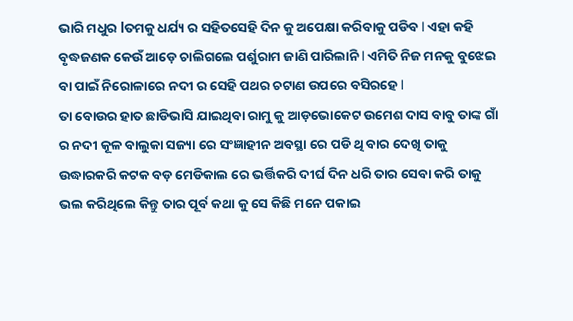ଭାରି ମଧୁର lତମକୁ ଧର୍ଯ୍ୟ ର ସହିତସେହି ଦିନ କୁ ଅପେକ୍ଷା କରିବାକୁ ପଡିବ l ଏହା କହି ବୃଦ୍ଧଜଣକ କେଉଁ ଆଡ଼େ ଚାଲିଗଲେ ପର୍ଶୁରାମ ଜାଣି ପାରିଲାନି l ଏମିତି ନିଜ ମନକୁ ବୁଝେଇ ବା ପାଇଁ ନିରୋଳାରେ ନଦୀ ର ସେହି ପଥର ଚଟାଣ ଉପରେ ବସିରହେ l
ତା ବୋଉର ହାତ ଛାଡିଭାସି ଯାଇଥିବା ରାମୁ କୁ ଆଡ଼ଭୋକେଟ ଉମେଶ ଦାସ ବାବୁ ତାଙ୍କ ଗାଁ ର ନଦୀ କୂଳ ବାଲୁକା ସଜ୍ୟା ରେ ସଂଜ୍ଞାହୀନ ଅବସ୍ଥା ରେ ପଡି ଥି ବାର ଦେଖି ତାକୁ ଉଦ୍ଧାରକରି କଟକ ବଡ଼ ମେଡିକାଲ ରେ ଭର୍ତ୍ତିକରି ଦୀର୍ଘ ଦିନ ଧରି ତାର ସେବା କରି ତାକୁ ଭଲ କରିଥିଲେ କିନ୍ତୁ ତାର ପୂର୍ବ କଥା କୁ ସେ କିଛି ମନେ ପକାଇ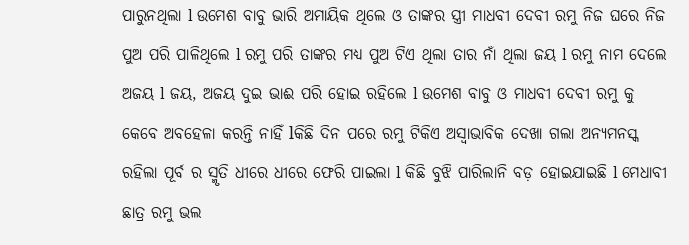ପାରୁନଥିଲା l ଉମେଶ ବାବୁ ଭାରି ଅମାୟିକ ଥିଲେ ଓ ତାଙ୍କର ସ୍ତ୍ରୀ ମାଧବୀ ଦେବୀ ରମୁ ନିଜ ଘରେ ନିଜ ପୁଅ ପରି ପାଳିଥିଲେ l ରମୁ ପରି ତାଙ୍କର ମଧ୍ୟ ପୁଅ ଟିଏ ଥିଲା ତାର ନାଁ ଥିଲା ଜୟ l ରମୁ ନାମ ଦେଲେ ଅଜୟ l ଜୟ, ଅଜୟ ଦୁଇ ଭାଈ ପରି ହୋଇ ରହିଲେ l ଉମେଶ ବାବୁ ଓ ମାଧବୀ ଦେବୀ ରମୁ କୁ କେବେ ଅବହେଳା କରନ୍ତି ନାହିଁ lକିଛି ଦିନ ପରେ ରମୁ ଟିକିଏ ଅସ୍ୱାଭାବିକ ଦେଖା ଗଲା ଅନ୍ୟମନସ୍କ ରହିଲା ପୂର୍ବ ର ସ୍ମୃତି ଧୀରେ ଧୀରେ ଫେରି ପାଇଲା l କିଛି ବୁଝି ପାରିଲାନି ବଡ଼ ହୋଇଯାଇଛି l ମେଧାବୀ ଛାତ୍ର ରମୁ ଭଲ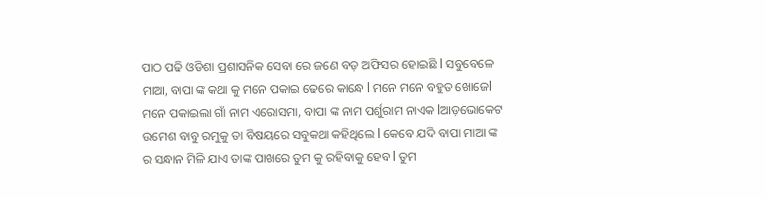ପାଠ ପଢି ଓଡିଶା ପ୍ରଶାସନିକ ସେବା ରେ ଜଣେ ବଡ଼ ଅଫିସର ହୋଇଛି l ସବୁବେଳେ ମାଆ, ବାପା ଙ୍କ କଥା କୁ ମନେ ପକାଇ ଢେରେ କାନ୍ଧେ l ମନେ ମନେ ବହୁତ ଖୋଜେl
ମନେ ପକାଇଲା ଗାଁ ନାମ ଏରୋସମା, ବାପା ଙ୍କ ନାମ ପର୍ଶୁରାମ ନାଏକ lଆଡ଼ଭୋକେଟ ଉମେଶ ବାବୁ ରମୁକୁ ତା ବିଷୟରେ ସବୁକଥା କହିଥିଲେ l କେବେ ଯଦି ବାପା ମାଆ ଙ୍କ ର ସନ୍ଧାନ ମିଳି ଯାଏ ତାଙ୍କ ପାଖରେ ତୁମ କୁ ରହିବାକୁ ହେବ l ତୁମ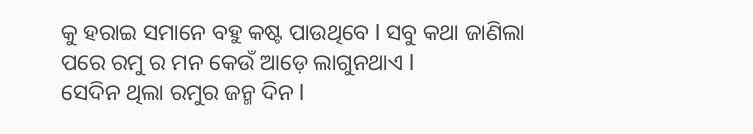କୁ ହରାଇ ସମାନେ ବହୁ କଷ୍ଟ ପାଉଥିବେ l ସବୁ କଥା ଜାଣିଲା ପରେ ରମୁ ର ମନ କେଉଁ ଆଡ଼େ ଲାଗୁନଥାଏ l
ସେଦିନ ଥିଲା ରମୁର ଜନ୍ମ ଦିନ l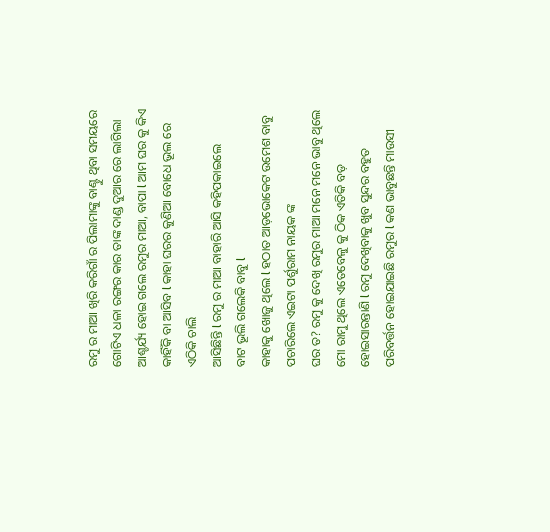ରମୁ ର ମାଆ ଖିରି କରିଗାଁ ର ପିଲାମାଙ୍କୁ ବାଣ୍ଟୁ ଥିବା ସମୟରେ ଗୋଟିଏ ଧଳା ରଙ୍ଗର କାର ତାଙ୍କ ଦାଣ୍ଡ ଦୁଆର ରେ ଲାଗିଲା ଆଶ୍ଚର୍ଯ୍ୟ ହୋଇ ଗଲେ ରମୁର ମାଆ, ବାପା l ଆମ ଘର କୁ କିଏ କାହିଁକି ବା ଆସିବ l କାହା ଘରର କୁଣିଆ ବୋଧେ ଭୂଲ ରେ ଏଠିକି ଚାଲି
ଆସିଛିନ୍ତି l ରମୁ ର ମାଆ ବାହାରି ଆସି କହିପକାଇଲେ
ବାଟ ଭୂଲି ଗଲେକି ବାବୁ l
କାହାକୁ ଖୋଜୁ ଥିଲେ l ହଠାତ ଆଡ଼ଭୋକେଟ ଉମେଶ ବାବୁ ପଚାରିଲେ ଏଇଟା ପର୍ଶୁରାମ ନାୟକ ଙ୍କ
ଘର ତ? ରମୁ କୁ ଦେଖି ରମୁର ମାଆ ମନେ ମନେ ଭାବୁ ଥିଲେ ମୋ ରାମୁ ଥିଲେ ଏତେବେଳୁ କୁ ଠିକ ଏତିକି ବଡ଼ ହୋଇସାରନ୍ତାଣି l ରମୁ ଦେଖିବାକୁ ଖୁବ ସୁନ୍ଦର ବହୁତ ପରିବର୍ତ୍ତନ ହୋଇଯାଇଛି ରମୁର l କଣ ଭାବୁଛନ୍ତି ମାଉସୀ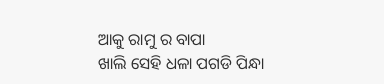ଆକୁ ରାମୁ ର ବାପା
ଖାଲି ସେହି ଧଳା ପଗଡି ପିନ୍ଧା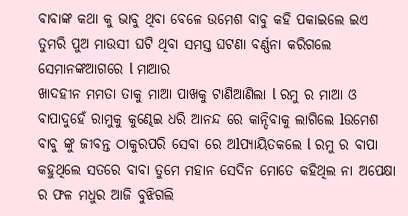ବାବାଙ୍କ କଥା କୁ ଭାବୁ ଥିବା ବେଳେ ଉମେଶ ବାବୁ କହି ପକାଇଲେ ଇଏ ତୁମରି ପୁଅ ମାଉସୀ ଘଟି ଥିବା ସମସ୍ତ ଘଟଣା ବର୍ଣ୍ଣନା କରିଗଲେ ସେମାନଙ୍କଆଗରେ l ମାଆର
ଖାଦହୀନ ମମତା ତାକୁ ମାଆ ପାଖକୁ ଟାଣିଆଣିଲା l ରମୁ ର ମାଆ ଓ ବାପାଦୁହେଁ ରାମୁକୁ କୁଣ୍ଢେଇ ଧରି ଆନନ୍ଦ ରେ କାନ୍ଦିବାକୁ ଲାଗିଲେ lଉମେଶ ବାବୁ ଙ୍କୁ ଜୀବନ୍ତ ଠାକୁରପରି ସେବା ରେ ଅlପ୍ୟାୟିତକଲେ l ରମୁ ର ବାପା କହୁଥିଲେ ସତରେ ବାବା ତୁମେ ମହାନ ସେଦିନ ମୋତେ କହିଥିଲ ନା ଅପେକ୍ଷା ର ଫଳ ମଧୁର ଆଜି ବୁଝିଗଲି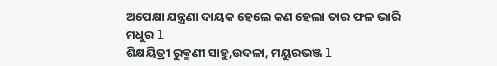ଅପେକ୍ଷା ଯନ୍ତ୍ରଣା ଦାୟକ ହେଲେ କଣ ହେଲା ତାର ଫଳ ଭାରି ମଧୁର l
ଶିକ୍ଷୟିତ୍ରୀ ରୁକ୍ମଣୀ ସାହୁ,ଉଦଳା, ମୟୁରଭଞ୍ଜ l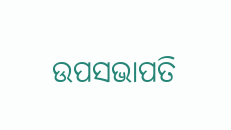ଉପସଭାପତି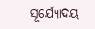ସୂର୍ଯ୍ୟୋଦୟ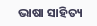ଭାଷା ସାହିତ୍ୟ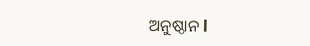ଅନୁଷ୍ଠାନ l